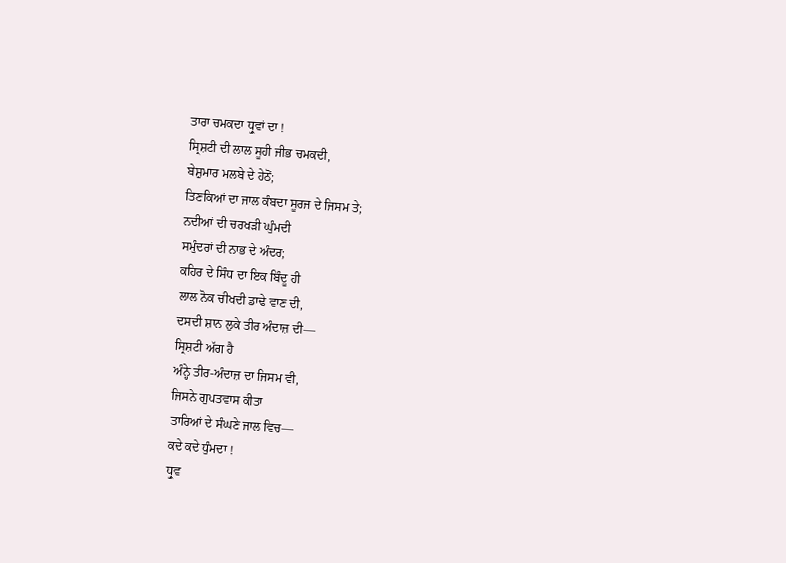ਤਾਰਾ ਚਮਕਦਾ ਧ੍ਰੁਵਾਂ ਦਾ !
ਸ੍ਰਿਸ਼ਟੀ ਦੀ ਲਾਲ ਸੂਹੀ ਜੀਭ ਚਮਕਦੀ,
ਬੇਸ਼ੁਮਾਰ ਮਲਬੇ ਦੇ ਹੇਠੋਂ;
ਤਿਣਕਿਆਂ ਦਾ ਜਾਲ ਕੰਬਦਾ ਸੂਰਜ ਦੇ ਜਿਸਮ ਤੇ;
ਨਦੀਆਂ ਦੀ ਚਰਖੜੀ ਘੁੰਮਦੀ
ਸਮੁੰਦਰਾਂ ਦੀ ਨਾਭ ਦੇ ਅੰਦਰ;
ਕਹਿਰ ਦੇ ਸਿੰਧ ਦਾ ਇਕ ਬਿੰਦੂ ਹੀ
ਲਾਲ ਨੋਕ ਚੀਖਦੀ ਡਾਢੇ ਵਾਣ ਦੀ,
ਦਸਦੀ ਸ਼ਾਨ ਲੁਕੇ ਤੀਰ ਅੰਦਾਜ਼ ਦੀ—
ਸ੍ਰਿਸ਼ਟੀ ਅੱਗ ਹੈ
ਅੰਨ੍ਹੇ ਤੀਰ-ਅੰਦਾਜ਼ ਦਾ ਜਿਸਮ ਵੀ,
ਜਿਸਨੇ ਗੁਪਤਵਾਸ ਕੀਤਾ
ਤਾਰਿਆਂ ਦੇ ਸੰਘਣੇ ਜਾਲ ਵਿਚ—
ਕਦੇ ਕਦੇ ਧੁੰਮਦਾ !
ਧ੍ਰੁਵ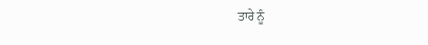ਤਾਰੇ ਨੂੰ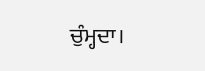ਚੁੰਮ੍ਹਦਾ।